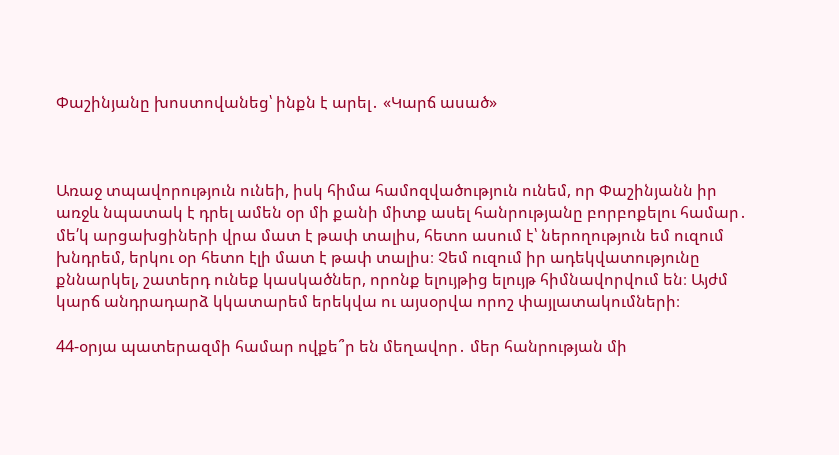Փաշինյանը խոստովանեց՝ ինքն է արել․ «Կարճ ասած»



Առաջ տպավորություն ունեի, իսկ հիմա համոզվածություն ունեմ, որ Փաշինյանն իր առջև նպատակ է դրել ամեն օր մի քանի միտք ասել հանրությանը բորբոքելու համար․ մե՛կ արցախցիների վրա մատ է թափ տալիս, հետո ասում է՝ ներողություն եմ ուզում խնդրեմ, երկու օր հետո էլի մատ է թափ տալիս։ Չեմ ուզում իր ադեկվատությունը քննարկել, շատերդ ունեք կասկածներ, որոնք ելույթից ելույթ հիմնավորվում են։ Այժմ կարճ անդրադարձ կկատարեմ երեկվա ու այսօրվա որոշ փայլատակումների։

44-օրյա պատերազմի համար ովքե՞ր են մեղավոր․ մեր հանրության մի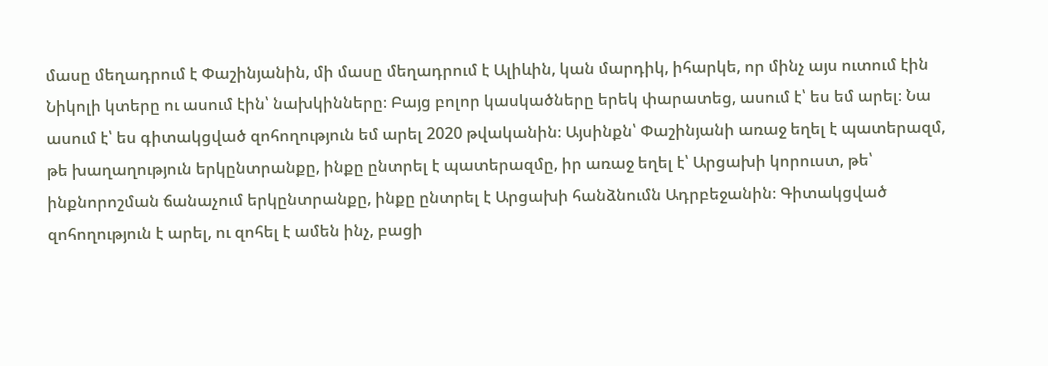մասը մեղադրում է Փաշինյանին, մի մասը մեղադրում է Ալիևին, կան մարդիկ, իհարկե, որ մինչ այս ուտում էին Նիկոլի կտերը ու ասում էին՝ նախկինները։ Բայց բոլոր կասկածները երեկ փարատեց, ասում է՝ ես եմ արել։ Նա ասում է՝ ես գիտակցված զոհողություն եմ արել 2020 թվականին։ Այսինքն՝ Փաշինյանի առաջ եղել է պատերազմ, թե խաղաղություն երկընտրանքը, ինքը ընտրել է պատերազմը, իր առաջ եղել է՝ Արցախի կորուստ, թե՝ ինքնորոշման ճանաչում երկընտրանքը, ինքը ընտրել է Արցախի հանձնումն Ադրբեջանին։ Գիտակցված զոհողություն է արել, ու զոհել է ամեն ինչ, բացի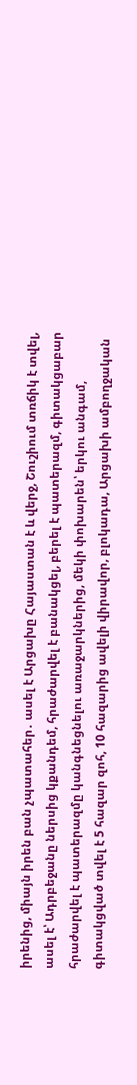իրենից, միայն իրեն բան չպատահեր․ ասել է Արցախը Հայաստան է և վերջ, Շուշիում տռճիկ է տվել, ասել է՝ Ադրբեջանը ներսից կքանդեմ, հրաժարվել է բանակցել, բերել է պատերազմ, գիտակցաբար հրաժարվել է պատերազմը կանգնեցնելու առաջարկներից, մեկի փոխարեն՝ երկու անգամ, գիտակցված տվել է 5 հազար զոհ, 10 հազարից ավելի վիրավոր, բլոկադա, Արցախի ամբողջական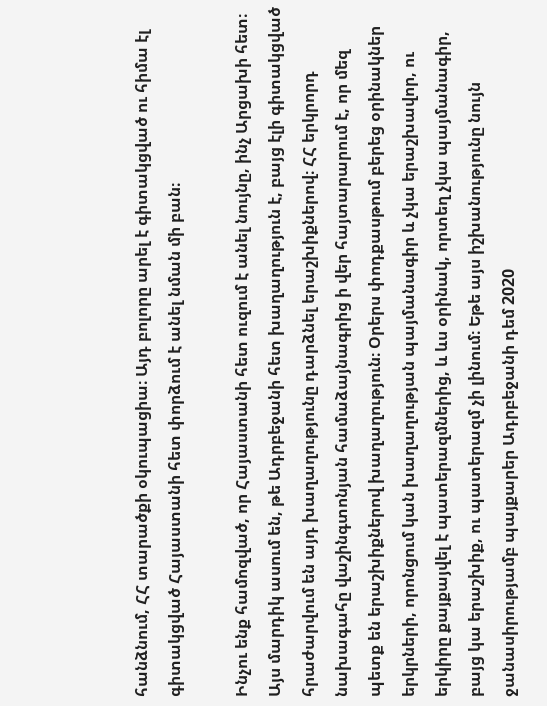հանձնում, ՀՀ տարածքի օկուպացիա։ Այդ բոլորը արել է գիտակցված ու հիմա էլ գիտակցված Հայաստանի հետ փորձում է անել նման մի բան։

Ինչու ենք համոզված, որ Հայաստանի հետ ուզում է անել նույնը, ինչ Արցախի հետ։ Այս մարդիկ ասում են, թե Ադրբեջանի հետ խաղաղություն է, բայց էլի գիտակցված հրաժարվում են այդ խաղաղությունը դարձնել երաշխիքներով։ ՀՀ երկրորդ նախագահը վաշինգտոնյան համաձայնագրից ի վեր հայտարարում է, որ մեզ պետք են երաշխիքներով խաղաղություն։ Օրերս փոդքասթում բերեց օրինակներ երկրների, որոնցում կան խաղաղության պայմանագիր և չկա երաշխավոր, ու երկիրը քայքայվել է պատերազմներից, և ևս օրինակ, որտեղ չկա պայմանագիր, բայց կա երաշխիք, ու պատերազմ չի լինում։ Եթե այս իշխանությունը նույն ջանասիրությամբ պայքարեր Ադրբեջանի դեմ 2020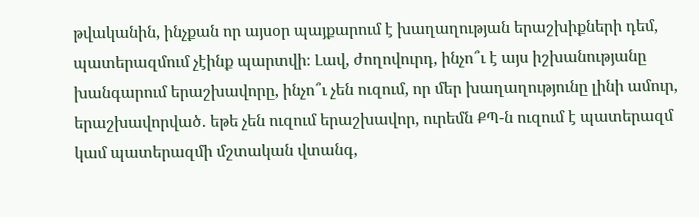թվականին, ինչքան որ այսօր պայքարում է խաղաղության երաշխիքների դեմ, պատերազմում չէինք պարտվի։ Լավ, ժողովուրդ, ինչո՞ւ է այս իշխանությանը խանգարում երաշխավորը, ինչո՞ւ չեն ուզում, որ մեր խաղաղությունը լինի ամուր, երաշխավորված․ եթե չեն ուզում երաշխավոր, ուրեմն ՔՊ-ն ուզում է պատերազմ կամ պատերազմի մշտական վտանգ,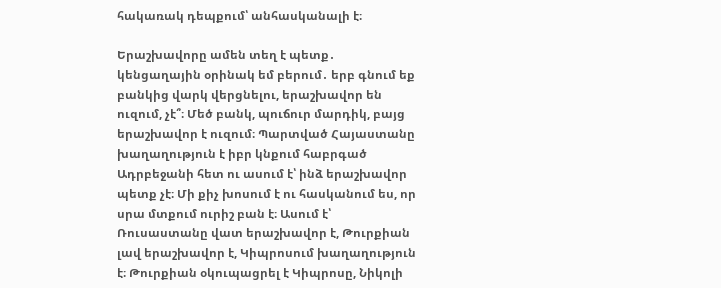հակառակ դեպքում՝ անհասկանալի է։

Երաշխավորը ամեն տեղ է պետք․ կենցաղային օրինակ եմ բերում․ երբ գնում եք բանկից վարկ վերցնելու, երաշխավոր են ուզում, չէ՞։ Մեծ բանկ, պուճուր մարդիկ, բայց երաշխավոր է ուզում։ Պարտված Հայաստանը խաղաղություն է իբր կնքում հաբրգած Ադրբեջանի հետ ու ասում է՝ ինձ երաշխավոր պետք չէ։ Մի քիչ խոսում է ու հասկանում ես, որ սրա մտքում ուրիշ բան է։ Ասում է՝ Ռուսաստանը վատ երաշխավոր է, Թուրքիան լավ երաշխավոր է, Կիպրոսում խաղաղություն է։ Թուրքիան օկուպացրել է Կիպրոսը, Նիկոլի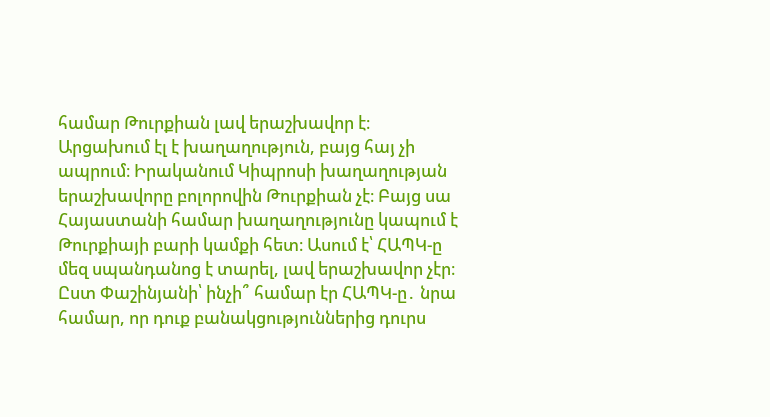համար Թուրքիան լավ երաշխավոր է։ Արցախում էլ է խաղաղություն, բայց հայ չի ապրում։ Իրականում Կիպրոսի խաղաղության երաշխավորը բոլորովին Թուրքիան չէ։ Բայց սա Հայաստանի համար խաղաղությունը կապում է Թուրքիայի բարի կամքի հետ։ Ասում է՝ ՀԱՊԿ-ը մեզ սպանդանոց է տարել, լավ երաշխավոր չէր։ Ըստ Փաշինյանի՝ ինչի՞ համար էր ՀԱՊԿ-ը․ նրա համար, որ դուք բանակցություններից դուրս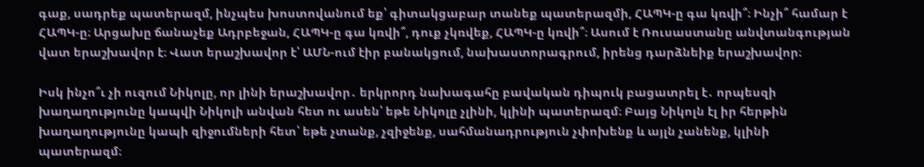գաք, սադրեք պատերազմ, ինչպես խոստովանում եք՝ գիտակցաբար տանեք պատերազմի, ՀԱՊԿ-ը գա կռվի՞։ Ինչի՞ համար է ՀԱՊԿ-ը։ Արցախը ճանաչեք Ադրբեջան, ՀԱՊԿ-ը գա կռվի՞, դուք չկռվեք, ՀԱՊԿ-ը կռվի՞։ Ասում է Ռուսաստանը անվտանգության վատ երաշխավոր է։ Վատ երաշխավոր է՝ ԱՄՆ-ում էիր բանակցում, նախաստորագրում, իրենց դարձնեիք երաշխավոր։

Իսկ ինչո՞ւ չի ուզում Նիկոլը, որ լինի երաշխավոր․ երկրորդ նախագահը բավական դիպուկ բացատրել է․ որպեսզի խաղաղությունը կապվի Նիկոլի անվան հետ ու ասեն՝ եթե Նիկոլը չլինի, կլինի պատերազմ։ Բայց Նիկոլն էլ իր հերթին խաղաղությունը կապի զիջումների հետ՝ եթե չտանք, չզիջենք, սահմանադրություն չփոխենք և այլն չանենք, կլինի պատերազմ։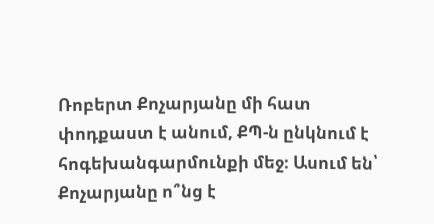Ռոբերտ Քոչարյանը մի հատ փոդքաստ է անում, ՔՊ-ն ընկնում է հոգեխանգարմունքի մեջ։ Ասում են՝ Քոչարյանը ո՞նց է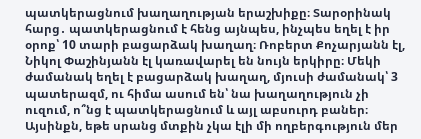պատկերացնում խաղաղության երաշխիքը։ Տարօրինակ հարց․ պատկերացնում է հենց այնպես, ինչպես եղել է իր օրոք՝ 10 տարի բացարձակ խաղաղ։ Ռոբերտ Քոչարյանն էլ, Նիկոլ Փաշինյանն էլ կառավարել են նույն երկիրը։ Մեկի ժամանակ եղել է բացարձակ խաղաղ, մյուսի ժամանակ՝ 3 պատերազմ, ու հիմա ասում են՝ նա խաղաղություն չի ուզում, ո՞նց է պատկերացնում և այլ աբսուրդ բաներ։ Այսինքն, եթե սրանց մտքին չկա էլի մի ողբերգություն մեր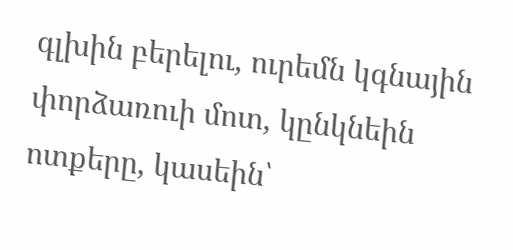գլխին բերելու, ուրեմն կգնային փորձառուի մոտ, կընկնեին ոտքերը, կասեին՝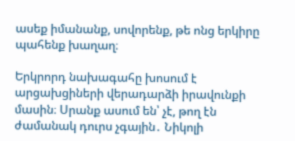ասեք իմանանք, սովորենք, թե ոնց երկիրը պահենք խաղաղ։

Երկրորդ նախագահը խոսում է արցախցիների վերադարձի իրավունքի մասին։ Սրանք ասում են՝ չէ, թող էն ժամանակ դուրս չգային․ Նիկոլի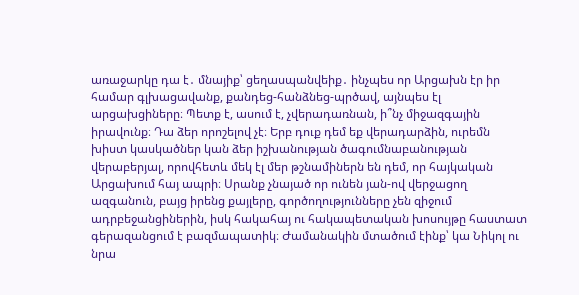առաջարկը դա է․ մնայիք՝ ցեղասպանվեիք․ ինչպես որ Արցախն էր իր համար գլխացավանք, քանդեց-հանձնեց-պրծավ, այնպես էլ արցախցիները։ Պետք է, ասում է, չվերադառնան, ի՞նչ միջազգային իրավունք։ Դա ձեր որոշելով չէ։ Երբ դուք դեմ եք վերադարձին, ուրեմն խիստ կասկածներ կան ձեր իշխանության ծագումնաբանության վերաբերյալ, որովհետև մեկ էլ մեր թշնամիներն են դեմ, որ հայկական Արցախում հայ ապրի։ Սրանք չնայած որ ունեն յան-ով վերջացող ազգանուն, բայց իրենց քայլերը, գործողությունները չեն զիջում ադրբեջանցիներին, իսկ հակահայ ու հակապետական խոսույթը հաստատ գերազանցում է բազմապատիկ։ Ժամանակին մտածում էինք՝ կա Նիկոլ ու նրա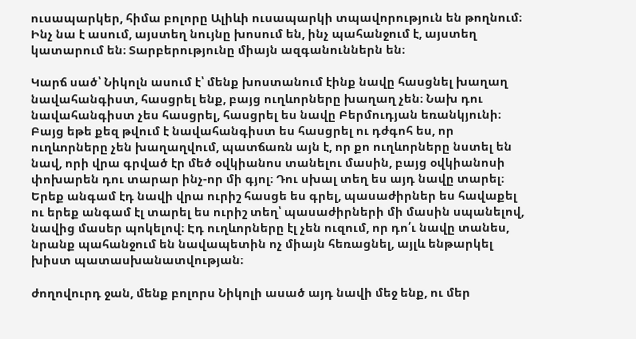ուսապարկեր, հիմա բոլորը Ալիևի ուսապարկի տպավորություն են թողնում։ Ինչ նա է ասում, այստեղ նույնը խոսում են, ինչ պահանջում է, այստեղ կատարում են։ Տարբերությունը միայն ազգանուններն են։

Կարճ սած՝ Նիկոլն ասում է՝ մենք խոստանում էինք նավը հասցնել խաղաղ նավահանգիստ, հասցրել ենք, բայց ուղևորները խաղաղ չեն։ Նախ դու նավահանգիստ չես հասցրել, հասցրել ես նավը Բերմուդյան եռանկյունի։ Բայց եթե քեզ թվում է նավահանգիստ ես հասցրել ու դժգոհ ես, որ ուղևորները չեն խաղաղվում, պատճառն այն է, որ քո ուղևորները նստել են նավ, որի վրա գրված էր մեծ օվկիանոս տանելու մասին, բայց օվկիանոսի փոխարեն դու տարար ինչ-որ մի գյոլ։ Դու սխալ տեղ ես այդ նավը տարել։ Երեք անգամ էդ նավի վրա ուրիշ հասցե ես գրել, պասաժիրներ ես հավաքել ու երեք անգամ էլ տարել ես ուրիշ տեղ՝ պասաժիրների մի մասին սպանելով, նավից մասեր պոկելով։ Էդ ուղևորները էլ չեն ուզում, որ դո՛ւ նավը տանես, նրանք պահանջում են նավապետին ոչ միայն հեռացնել, այլև ենթարկել խիստ պատասխանատվության։

ժողովուրդ ջան, մենք բոլորս Նիկոլի ասած այդ նավի մեջ ենք, ու մեր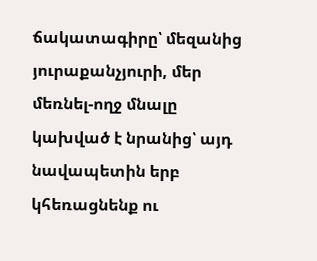ճակատագիրը՝ մեզանից յուրաքանչյուրի, մեր մեռնել-ողջ մնալը կախված է նրանից՝ այդ նավապետին երբ կհեռացնենք ու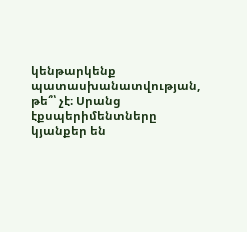կենթարկենք պատասխանատվության, թե՞՝ չէ։ Սրանց էքսպերիմենտները կյանքեր են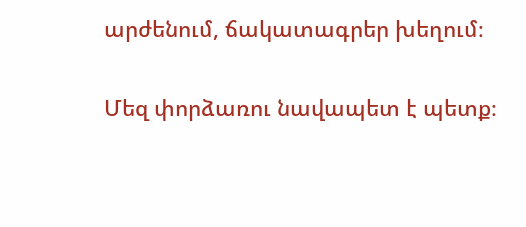արժենում, ճակատագրեր խեղում։

Մեզ փորձառու նավապետ է պետք։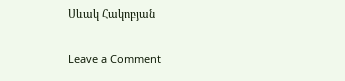Սևակ Հակոբյան

Leave a Comment